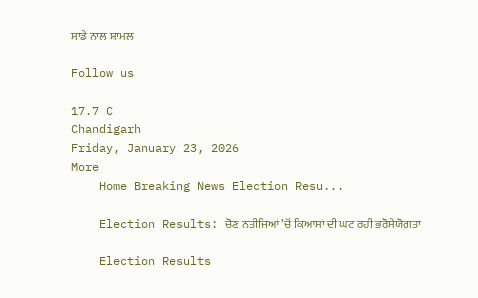ਸਾਡੇ ਨਾਲ ਸ਼ਾਮਲ

Follow us

17.7 C
Chandigarh
Friday, January 23, 2026
More
    Home Breaking News Election Resu...

    Election Results: ਚੋਣ ਨਤੀਜਿਆਂ ’ਚੋਂ ਕਿਆਸਾਂ ਦੀ ਘਟ ਰਹੀ ਭਰੋਸੇਯੋਗਤਾ

    Election Results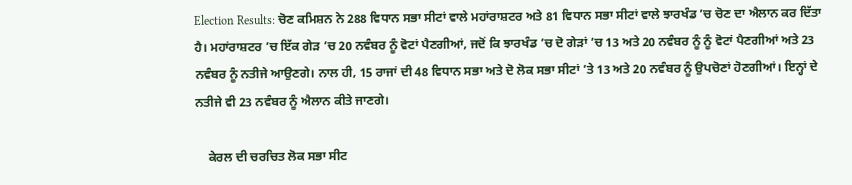Election Results: ਚੋਣ ਕਮਿਸ਼ਨ ਨੇ 288 ਵਿਧਾਨ ਸਭਾ ਸੀਟਾਂ ਵਾਲੇ ਮਹਾਂਰਾਸ਼ਟਰ ਅਤੇ 81 ਵਿਧਾਨ ਸਭਾ ਸੀਟਾਂ ਵਾਲੇ ਝਾਰਖੰਡ ’ਚ ਚੋਣ ਦਾ ਐਲਾਨ ਕਰ ਦਿੱਤਾ ਹੈ। ਮਹਾਂਰਾਸ਼ਟਰ ’ਚ ਇੱਕ ਗੇੜ ’ਚ 20 ਨਵੰਬਰ ਨੂੰ ਵੋਟਾਂ ਪੈਣਗੀਆਂ, ਜਦੋਂ ਕਿ ਝਾਰਖੰਡ ’ਚ ਦੋ ਗੇੜਾਂ ’ਚ 13 ਅਤੇ 20 ਨਵੰਬਰ ਨੂੰ ਨੂੰ ਵੋਟਾਂ ਪੈਣਗੀਆਂ ਅਤੇ 23 ਨਵੰਬਰ ਨੂੰ ਨਤੀਜੇ ਆਉਣਗੇ। ਨਾਲ ਹੀ, 15 ਰਾਜਾਂ ਦੀ 48 ਵਿਧਾਨ ਸਭਾ ਅਤੇ ਦੋ ਲੋਕ ਸਭਾ ਸੀਟਾਂ ’ਤੇ 13 ਅਤੇ 20 ਨਵੰਬਰ ਨੂੰ ਉਪਚੋਣਾਂ ਹੋਣਗੀਆਂ। ਇਨ੍ਹਾਂ ਦੇ ਨਤੀਜੇ ਵੀ 23 ਨਵੰਬਰ ਨੂੰ ਐਲਾਨ ਕੀਤੇ ਜਾਣਗੇ।

    ਕੇਰਲ ਦੀ ਚਰਚਿਤ ਲੋਕ ਸਭਾ ਸੀਟ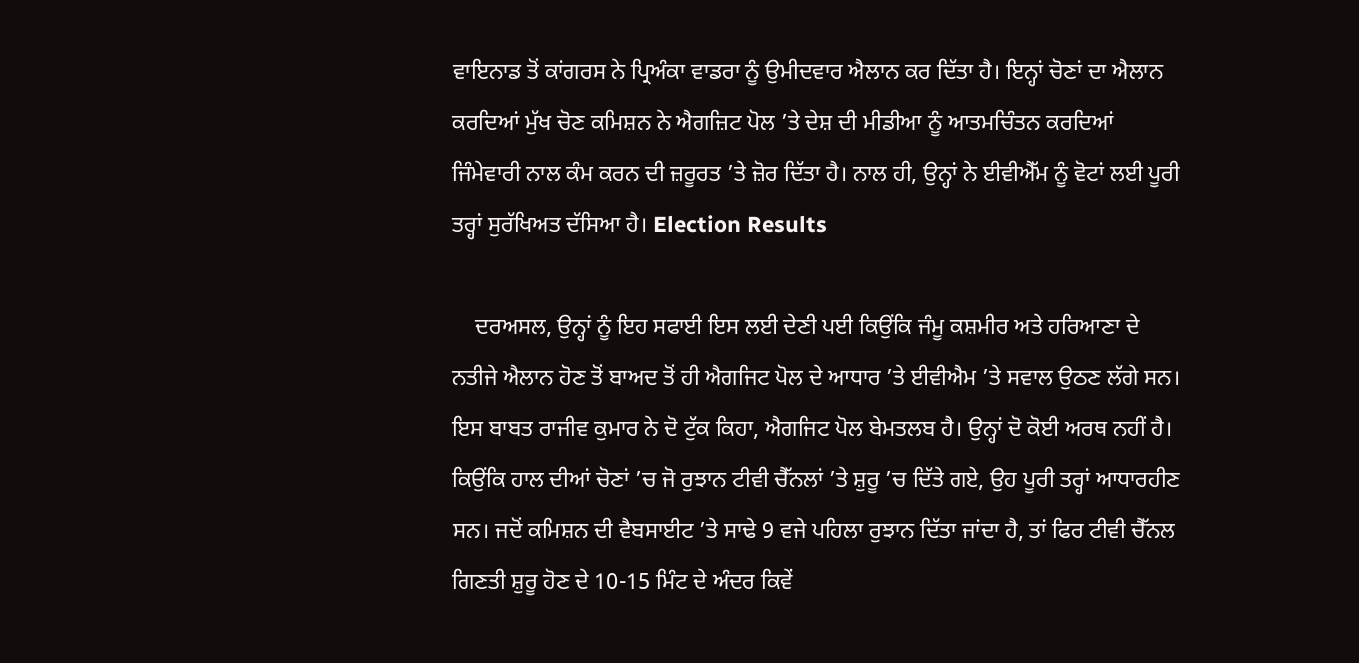ਵਾਇਨਾਡ ਤੋਂ ਕਾਂਗਰਸ ਨੇ ਪ੍ਰਿਅੰਕਾ ਵਾਡਰਾ ਨੂੰ ਉਮੀਦਵਾਰ ਐਲਾਨ ਕਰ ਦਿੱਤਾ ਹੈ। ਇਨ੍ਹਾਂ ਚੋਣਾਂ ਦਾ ਐਲਾਨ ਕਰਦਿਆਂ ਮੁੱਖ ਚੋਣ ਕਮਿਸ਼ਨ ਨੇ ਐਗਜ਼ਿਟ ਪੋਲ ’ਤੇ ਦੇਸ਼ ਦੀ ਮੀਡੀਆ ਨੂੰ ਆਤਮਚਿੰਤਨ ਕਰਦਿਆਂ ਜਿੰਮੇਵਾਰੀ ਨਾਲ ਕੰਮ ਕਰਨ ਦੀ ਜ਼ਰੂਰਤ ’ਤੇ ਜ਼ੋਰ ਦਿੱਤਾ ਹੈ। ਨਾਲ ਹੀ, ਉਨ੍ਹਾਂ ਨੇ ਈਵੀਐੱਮ ਨੂੰ ਵੋਟਾਂ ਲਈ ਪੂਰੀ ਤਰ੍ਹਾਂ ਸੁਰੱਖਿਅਤ ਦੱਸਿਆ ਹੈ। Election Results

    ਦਰਅਸਲ, ਉਨ੍ਹਾਂ ਨੂੰ ਇਹ ਸਫਾਈ ਇਸ ਲਈ ਦੇਣੀ ਪਈ ਕਿਉਂਕਿ ਜੰਮੂ ਕਸ਼ਮੀਰ ਅਤੇ ਹਰਿਆਣਾ ਦੇ ਨਤੀਜੇ ਐਲਾਨ ਹੋਣ ਤੋਂ ਬਾਅਦ ਤੋਂ ਹੀ ਐਗਜਿਟ ਪੋਲ ਦੇ ਆਧਾਰ ’ਤੇ ਈਵੀਐਮ ’ਤੇ ਸਵਾਲ ਉਠਣ ਲੱਗੇ ਸਨ। ਇਸ ਬਾਬਤ ਰਾਜੀਵ ਕੁਮਾਰ ਨੇ ਦੋ ਟੁੱਕ ਕਿਹਾ, ਐਗਜਿਟ ਪੋਲ ਬੇਮਤਲਬ ਹੈ। ਉਨ੍ਹਾਂ ਦੋ ਕੋਈ ਅਰਥ ਨਹੀਂ ਹੈ। ਕਿਉਂਕਿ ਹਾਲ ਦੀਆਂ ਚੋਣਾਂ ’ਚ ਜੋ ਰੁਝਾਨ ਟੀਵੀ ਚੈੱਨਲਾਂ ’ਤੇ ਸ਼ੁਰੂ ’ਚ ਦਿੱਤੇ ਗਏ, ਉਹ ਪੂਰੀ ਤਰ੍ਹਾਂ ਆਧਾਰਹੀਣ ਸਨ। ਜਦੋਂ ਕਮਿਸ਼ਨ ਦੀ ਵੈਬਸਾਈਟ ’ਤੇ ਸਾਢੇ 9 ਵਜੇ ਪਹਿਲਾ ਰੁਝਾਨ ਦਿੱਤਾ ਜਾਂਦਾ ਹੈ, ਤਾਂ ਫਿਰ ਟੀਵੀ ਚੈੱਨਲ ਗਿਣਤੀ ਸ਼ੁਰੂ ਹੋਣ ਦੇ 10-15 ਮਿੰਟ ਦੇ ਅੰਦਰ ਕਿਵੇਂ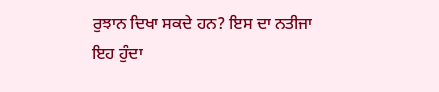ਰੁਝਾਨ ਦਿਖਾ ਸਕਦੇ ਹਨ? ਇਸ ਦਾ ਨਤੀਜਾ ਇਹ ਹੁੰਦਾ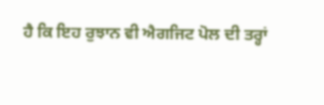ਹੈ ਕਿ ਇਹ ਰੁਝਾਨ ਵੀ ਐਗਜਿਟ ਪੋਲ ਦੀ ਤਰ੍ਹਾਂ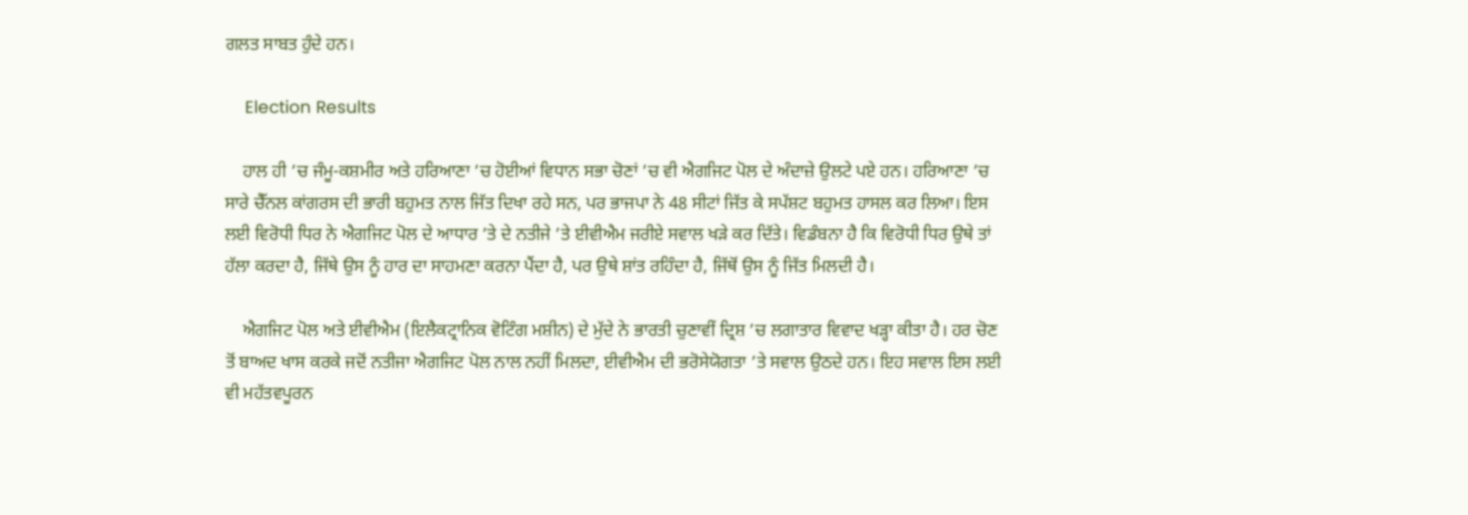ਗਲਤ ਸਾਬਤ ਹੁੰਦੇ ਹਨ।

    Election Results

    ਹਾਲ ਹੀ ’ਚ ਜੰਮੂ-ਕਸ਼ਮੀਰ ਅਤੇ ਹਰਿਆਣਾ ’ਚ ਹੋਈਆਂ ਵਿਧਾਨ ਸਭਾ ਚੋਣਾਂ ’ਚ ਵੀ ਐਗਜਿਟ ਪੋਲ ਦੇ ਅੰਦਾਜ਼ੇ ਉਲਟੇ ਪਏ ਹਨ। ਹਰਿਆਣਾ ’ਚ ਸਾਰੇ ਚੈੱਨਲ ਕਾਂਗਰਸ ਦੀ ਭਾਰੀ ਬਹੁਮਤ ਨਾਲ ਜਿੱਤ ਦਿਖਾ ਰਹੇ ਸਨ, ਪਰ ਭਾਜਪਾ ਨੇ 48 ਸੀਟਾਂ ਜਿੱਤ ਕੇ ਸਪੱਸ਼ਟ ਬਹੁਮਤ ਹਾਸਲ ਕਰ ਲਿਆ। ਇਸ ਲਈ ਵਿਰੋਧੀ ਧਿਰ ਨੇ ਐਗਜਿਟ ਪੋਲ ਦੇ ਆਧਾਰ ’ਤੇ ਦੇ ਨਤੀਜੇ ’ਤੇ ਈਵੀਐਮ ਜਰੀਏ ਸਵਾਲ ਖੜੇ ਕਰ ਦਿੱਤੇ। ਵਿਡੰਬਨਾ ਹੈ ਕਿ ਵਿਰੋਧੀ ਧਿਰ ਉਥੇ ਤਾਂ ਹੱਲਾ ਕਰਦਾ ਹੈ, ਜਿੱਥੇ ਉਸ ਨੂੰ ਹਾਰ ਦਾ ਸਾਹਮਣਾ ਕਰਨਾ ਪੈਂਦਾ ਹੈ, ਪਰ ਉਥੇ ਸ਼ਾਂਤ ਰਹਿੰਦਾ ਹੈ, ਜਿੱਥੋਂ ਉਸ ਨੂੰ ਜਿੱਤ ਮਿਲਦੀ ਹੈ।

    ਐਗਜਿਟ ਪੋਲ ਅਤੇ ਈਵੀਐਮ (ਇਲੈਕਟ੍ਰਾਨਿਕ ਵੋਟਿੰਗ ਮਸ਼ੀਨ) ਦੇ ਮੁੱਦੇ ਨੇ ਭਾਰਤੀ ਚੁਣਾਵੀਂ ਦ੍ਰਿਸ਼ ’ਚ ਲਗਾਤਾਰ ਵਿਵਾਦ ਖੜ੍ਹਾ ਕੀਤਾ ਹੈ। ਹਰ ਚੋਣ ਤੋਂ ਬਾਅਦ ਖਾਸ ਕਰਕੇ ਜਦੋਂ ਨਤੀਜਾ ਐਗਜਿਟ ਪੋਲ ਨਾਲ ਨਹੀਂ ਮਿਲਦਾ, ਈਵੀਐਮ ਦੀ ਭਰੋਸੇਯੋਗਤਾ ’ਤੇ ਸਵਾਲ ਉਠਦੇ ਹਨ। ਇਹ ਸਵਾਲ ਇਸ ਲਈ ਵੀ ਮਹੱਤਵਪੂਰਨ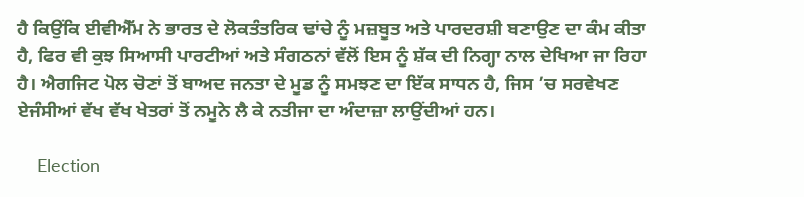ਹੈ ਕਿਉਂਕਿ ਈਵੀਐੱਮ ਨੇ ਭਾਰਤ ਦੇ ਲੋਕਤੰਤਰਿਕ ਢਾਂਚੇ ਨੂੰ ਮਜ਼ਬੂਤ ਅਤੇ ਪਾਰਦਰਸ਼ੀ ਬਣਾਉਣ ਦਾ ਕੰਮ ਕੀਤਾ ਹੈ, ਫਿਰ ਵੀ ਕੁਝ ਸਿਆਸੀ ਪਾਰਟੀਆਂ ਅਤੇ ਸੰਗਠਨਾਂ ਵੱਲੋਂ ਇਸ ਨੂੰ ਸ਼ੱਕ ਦੀ ਨਿਗ੍ਹਾ ਨਾਲ ਦੇਖਿਆ ਜਾ ਰਿਹਾ ਹੈ। ਐਗਜਿਟ ਪੋਲ ਚੋਣਾਂ ਤੋਂ ਬਾਅਦ ਜਨਤਾ ਦੇ ਮੂਡ ਨੂੰ ਸਮਝਣ ਦਾ ਇੱਕ ਸਾਧਨ ਹੈ, ਜਿਸ ’ਚ ਸਰਵੇਖਣ ਏਜੰਸੀਆਂ ਵੱਖ ਵੱਖ ਖੇਤਰਾਂ ਤੋਂ ਨਮੂਨੇ ਲੈ ਕੇ ਨਤੀਜਾ ਦਾ ਅੰਦਾਜ਼ਾ ਲਾਉਂਦੀਆਂ ਹਨ।

    Election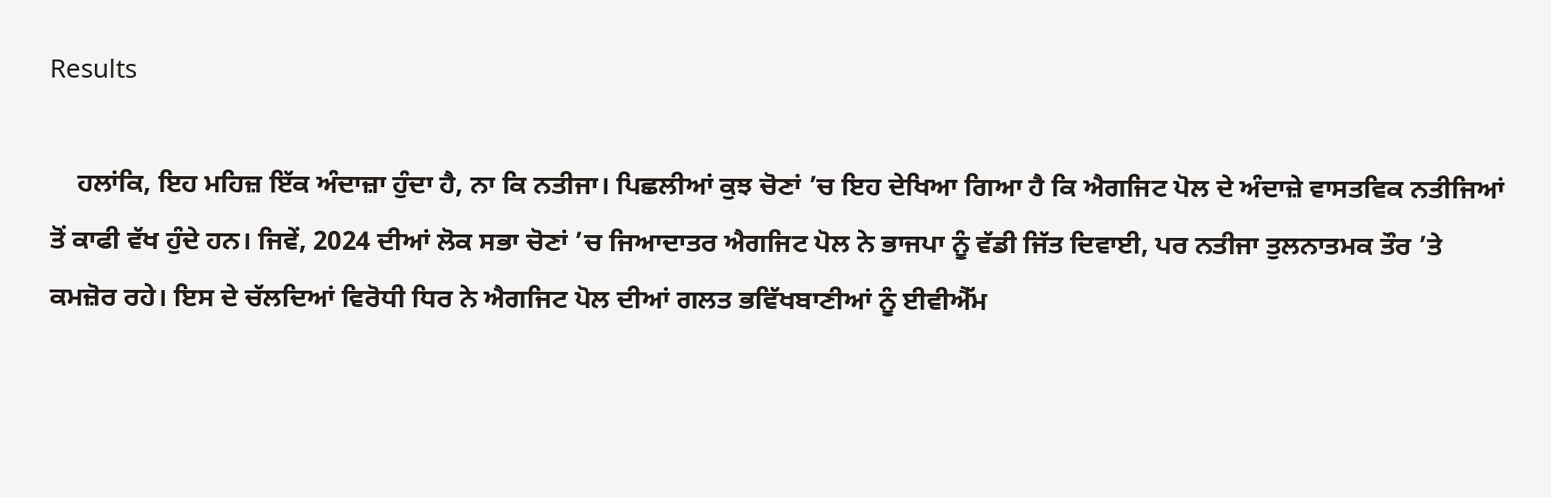Results

    ਹਲਾਂਕਿ, ਇਹ ਮਹਿਜ਼ ਇੱਕ ਅੰਦਾਜ਼ਾ ਹੁੰਦਾ ਹੈ, ਨਾ ਕਿ ਨਤੀਜਾ। ਪਿਛਲੀਆਂ ਕੁਝ ਚੋਣਾਂ ’ਚ ਇਹ ਦੇਖਿਆ ਗਿਆ ਹੈ ਕਿ ਐਗਜਿਟ ਪੋਲ ਦੇ ਅੰਦਾਜ਼ੇ ਵਾਸਤਵਿਕ ਨਤੀਜਿਆਂ ਤੋਂ ਕਾਫੀ ਵੱਖ ਹੁੰਦੇ ਹਨ। ਜਿਵੇਂ, 2024 ਦੀਆਂ ਲੋਕ ਸਭਾ ਚੋਣਾਂ ’ਚ ਜਿਆਦਾਤਰ ਐਗਜਿਟ ਪੋਲ ਨੇ ਭਾਜਪਾ ਨੂੰ ਵੱਡੀ ਜਿੱਤ ਦਿਵਾਈ, ਪਰ ਨਤੀਜਾ ਤੁਲਨਾਤਮਕ ਤੌਰ ’ਤੇ ਕਮਜ਼ੋਰ ਰਹੇ। ਇਸ ਦੇ ਚੱਲਦਿਆਂ ਵਿਰੋਧੀ ਧਿਰ ਨੇ ਐਗਜਿਟ ਪੋਲ ਦੀਆਂ ਗਲਤ ਭਵਿੱਖਬਾਣੀਆਂ ਨੂੰ ਈਵੀਐੱਮ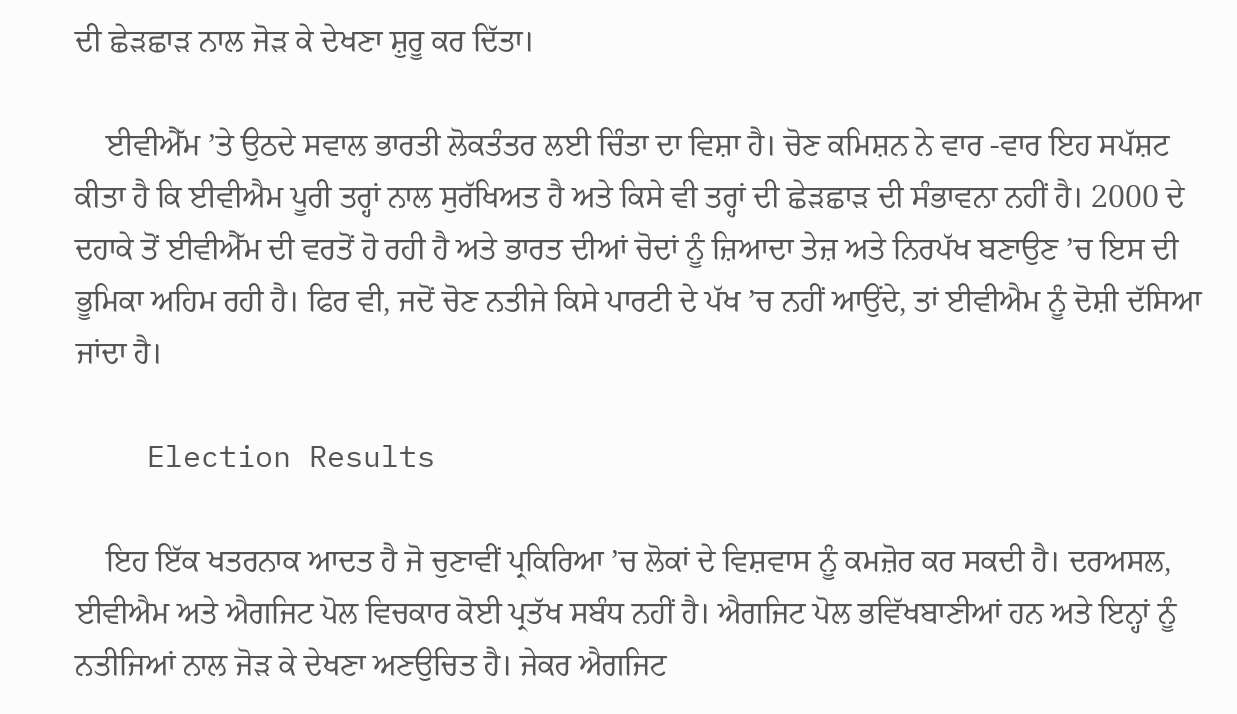ਦੀ ਛੇੜਛਾੜ ਨਾਲ ਜੋੜ ਕੇ ਦੇਖਣਾ ਸ਼ੁਰੂ ਕਰ ਦਿੱਤਾ।

    ਈਵੀਐੱਮ ’ਤੇ ਉਠਦੇ ਸਵਾਲ ਭਾਰਤੀ ਲੋਕਤੰਤਰ ਲਈ ਚਿੰਤਾ ਦਾ ਵਿਸ਼ਾ ਹੈ। ਚੋਣ ਕਮਿਸ਼ਨ ਨੇ ਵਾਰ -ਵਾਰ ਇਹ ਸਪੱਸ਼ਟ ਕੀਤਾ ਹੈ ਕਿ ਈਵੀਐਮ ਪੂਰੀ ਤਰ੍ਹਾਂ ਨਾਲ ਸੁਰੱਖਿਅਤ ਹੈ ਅਤੇ ਕਿਸੇ ਵੀ ਤਰ੍ਹਾਂ ਦੀ ਛੇੜਛਾੜ ਦੀ ਸੰਭਾਵਨਾ ਨਹੀਂ ਹੈ। 2000 ਦੇ ਦਹਾਕੇ ਤੋਂ ਈਵੀਐੱਮ ਦੀ ਵਰਤੋਂ ਹੋ ਰਹੀ ਹੈ ਅਤੇ ਭਾਰਤ ਦੀਆਂ ਚੋਦਾਂ ਨੂੰ ਜ਼ਿਆਦਾ ਤੇਜ਼ ਅਤੇ ਨਿਰਪੱਖ ਬਣਾਉਣ ’ਚ ਇਸ ਦੀ ਭੂਮਿਕਾ ਅਹਿਮ ਰਹੀ ਹੈ। ਫਿਰ ਵੀ, ਜਦੋਂ ਚੋਣ ਨਤੀਜੇ ਕਿਸੇ ਪਾਰਟੀ ਦੇ ਪੱਖ ’ਚ ਨਹੀਂ ਆਉਂਦੇ, ਤਾਂ ਈਵੀਐਮ ਨੂੰ ਦੋਸ਼ੀ ਦੱਸਿਆ ਜਾਂਦਾ ਹੈ।

    Election Results

    ਇਹ ਇੱਕ ਖਤਰਨਾਕ ਆਦਤ ਹੈ ਜੋ ਚੁਣਾਵੀਂ ਪ੍ਰਕਿਰਿਆ ’ਚ ਲੋਕਾਂ ਦੇ ਵਿਸ਼ਵਾਸ ਨੂੰ ਕਮਜ਼ੋਰ ਕਰ ਸਕਦੀ ਹੈ। ਦਰਅਸਲ, ਈਵੀਐਮ ਅਤੇ ਐਗਜਿਟ ਪੋਲ ਵਿਚਕਾਰ ਕੋਈ ਪ੍ਰਤੱਖ ਸਬੰਧ ਨਹੀਂ ਹੈ। ਐਗਜਿਟ ਪੋਲ ਭਵਿੱਖਬਾਣੀਆਂ ਹਨ ਅਤੇ ਇਨ੍ਹਾਂ ਨੂੰ ਨਤੀਜਿਆਂ ਨਾਲ ਜੋੜ ਕੇ ਦੇਖਣਾ ਅਣਉਚਿਤ ਹੈ। ਜੇਕਰ ਐਗਜਿਟ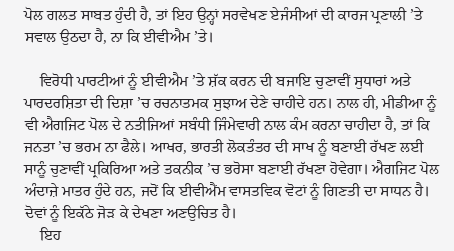ਪੋਲ ਗਲਤ ਸਾਬਤ ਹੁੰਦੀ ਹੈ, ਤਾਂ ਇਹ ਉਨ੍ਹਾਂ ਸਰਵੇਖਣ ਏਜੰਸੀਆਂ ਦੀ ਕਾਰਜ ਪ੍ਰਣਾਲੀ ’ਤੇ ਸਵਾਲ ਉਠਦਾ ਹੈ, ਨਾ ਕਿ ਈਵੀਐਮ ’ਤੇ।

    ਵਿਰੋਧੀ ਪਾਰਟੀਆਂ ਨੂੰ ਈਵੀਐਮ ’ਤੇ ਸ਼ੱਕ ਕਰਨ ਦੀ ਬਜਾਇ ਚੁਣਾਵੀਂ ਸੁਧਾਰਾਂ ਅਤੇ ਪਾਰਦਰਸ਼ਿਤਾ ਦੀ ਦਿਸ਼ਾ ’ਚ ਰਚਨਾਤਮਕ ਸੁਝਾਅ ਦੇਣੇ ਚਾਹੀਦੇ ਹਨ। ਨਾਲ ਹੀ, ਮੀਡੀਆ ਨੂੰ ਵੀ ਐਗਜਿਟ ਪੋਲ ਦੇ ਨਤੀਜਿਆਂ ਸਬੰਧੀ ਜਿੰਮੇਵਾਰੀ ਨਾਲ ਕੰਮ ਕਰਨਾ ਚਾਹੀਦਾ ਹੈ, ਤਾਂ ਕਿ ਜਨਤਾ ’ਚ ਭਰਮ ਨਾ ਫੈਲੇ। ਆਖਰ, ਭਾਰਤੀ ਲੋਕਤੰਤਰ ਦੀ ਸਾਖ ਨੂੰ ਬਣਾਈ ਰੱਖਣ ਲਈ ਸਾਨੂੰ ਚੁਣਾਵੀਂ ਪ੍ਰਕਿਰਿਆ ਅਤੇ ਤਕਨੀਕ ’ਚ ਭਰੋਸਾ ਬਣਾਈ ਰੱਖਣਾ ਹੋਵੇਗਾ। ਐਗਜਿਟ ਪੋਲ ਅੰਦਾਜ਼ੇ ਮਾਤਰ ਹੁੰਦੇ ਹਨ, ਜਦੋਂ ਕਿ ਈਵੀਐਂਮ ਵਾਸਤਵਿਕ ਵੋਟਾਂ ਨੂੰ ਗਿਣਤੀ ਦਾ ਸਾਧਨ ਹੈ। ਦੋਵਾਂ ਨੂੰ ਇਕੱਠੇ ਜੋੜ ਕੇ ਦੇਖਣਾ ਅਣਉਚਿਤ ਹੈ।
    ਇਹ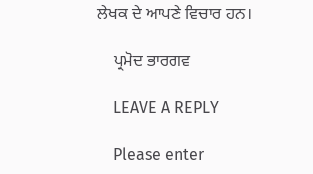ਲੇਖਕ ਦੇ ਆਪਣੇ ਵਿਚਾਰ ਹਨ।

    ਪ੍ਰਮੋਦ ਭਾਰਗਵ

    LEAVE A REPLY

    Please enter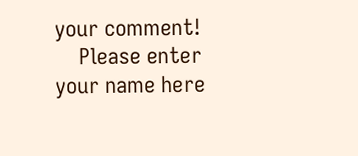your comment!
    Please enter your name here